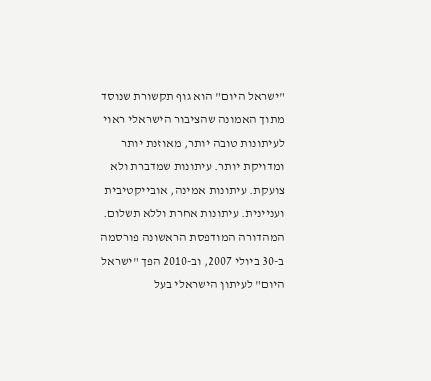"ישראל היום" הוא גוף תקשורת שנוסד מתוך האמונה שהציבור הישראלי ראוי לעיתונות טובה יותר, מאוזנת יותר ומדויקת יותר. עיתונות שמדברת ולא צועקת. עיתונות אמינה, אובייקטיבית ועניינית. עיתונות אחרת וללא תשלום. המהדורה המודפסת הראשונה פורסמה ב-30 ביולי 2007, וב-2010 הפך "ישראל היום" לעיתון הישראלי בעל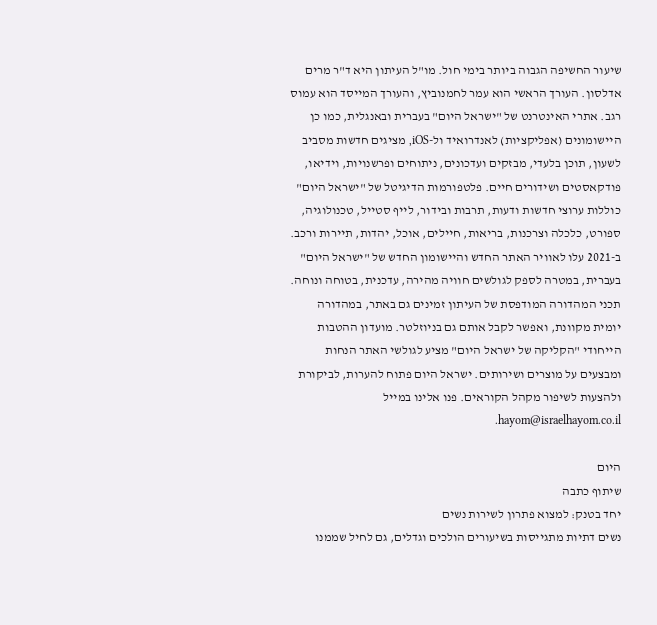שיעור החשיפה הגבוה ביותר בימי חול. מו"ל העיתון היא ד"ר מרים אדלסון. העורך הראשי הוא עמר לחמנוביץ, והעורך המייסד הוא עמוס רגב. אתרי האינטרנט של "ישראל היום" בעברית ובאנגלית, כמו כן היישומונים (אפליקציות) לאנדרואיד ול-iOS, מציגים חדשות מסביב לשעון, תוכן בלעדי, מבזקים ועדכונים, ניתוחים ופרשנויות, וידיאו, פודקאסטים ושידורים חיים. פלטפורמות הדיגיטל של "ישראל היום" כוללות ערוצי חדשות ודעות, תרבות ובידור, לייף סטייל, טכנולוגיה, ספורט, כלכלה וצרכנות, בריאות, חיילים, אוכל, יהדות, תיירות ורכב. ב-2021 עלו לאוויר האתר החדש והיישומון החדש של "ישראל היום" בעברית, במטרה לספק לגולשים חוויה מהירה, עדכנית, בטוחה ונוחה. תכני המהדורה המודפסת של העיתון זמינים גם באתר, במהדורה יומית מקוונת, ואפשר לקבל אותם גם בניוזלטר. מועדון ההטבות הייחודי "הקליקה של ישראל היום" מציע לגולשי האתר הנחות ומבצעים על מוצרים ושירותים. ישראל היום פתוח להערות, לביקורת ולהצעות לשיפור מקהל הקוראים. פנו אלינו במייל hayom@israelhayom.co.il.

היום
שיתוף כתבה
יחד בטנק: למצוא פתרון לשירות נשים
נשים דתיות מתגייסות בשיעורים הולכים וגדלים, גם לחיל שממנו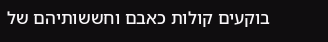בוקעים קולות כאבם וחששותיהם של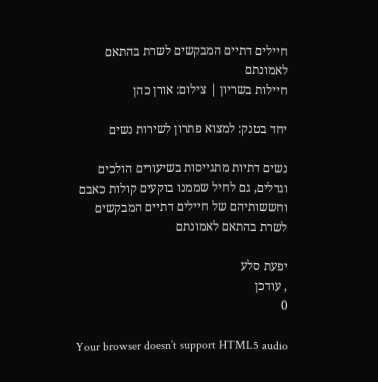חיילים דתיים המבקשים לשרת בהתאם לאמונתם
חיילות בשריון | צילום: אורן כהן

יחד בטנק: למצוא פתרון לשירות נשים

נשים דתיות מתגייסות בשיעורים הולכים וגדלים, גם לחיל שממנו בוקעים קולות כאבם וחששותיהם של חיילים דתיים המבקשים לשרת בהתאם לאמונתם

יפעת סלע
, עודכן
0

Your browser doesn’t support HTML5 audio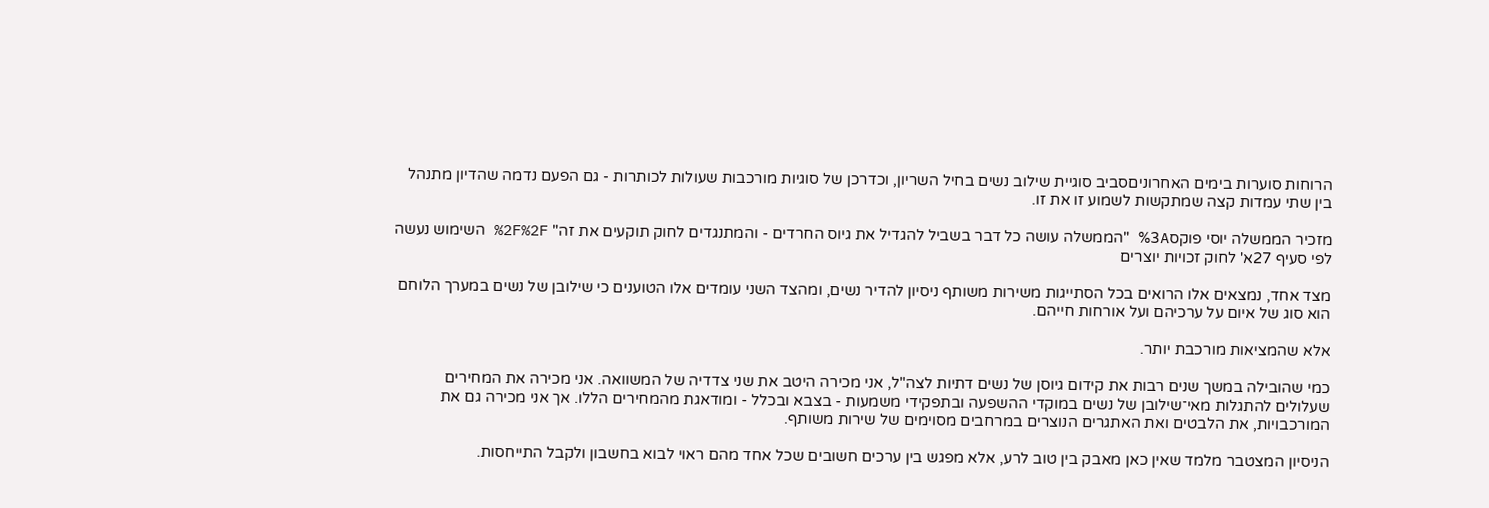הרוחות סוערות בימים האחרוניםסביב סוגיית שילוב נשים בחיל השריון, וכדרכן של סוגיות מורכבות שעולות לכותרות - גם הפעם נדמה שהדיון מתנהל בין שתי עמדות קצה שמתקשות לשמוע זו את זו.

מזכיר הממשלה יוסי פוקס%3A "הממשלה עושה כל דבר בשביל להגדיל את גיוס החרדים - והמתנגדים לחוק תוקעים את זה" %2F%2F השימוש נעשה לפי סעיף 27א' לחוק זכויות יוצרים

מצד אחד, נמצאים אלו הרואים בכל הסתייגות משירות משותף ניסיון להדיר נשים, ומהצד השני עומדים אלו הטוענים כי שילובן של נשים במערך הלוחם הוא סוג של איום על ערכיהם ועל אורחות חייהם.

אלא שהמציאות מורכבת יותר.

כמי שהובילה במשך שנים רבות את קידום גיוסן של נשים דתיות לצה"ל, אני מכירה היטב את שני צדדיה של המשוואה. אני מכירה את המחירים שעלולים להתגלות מאי־שילובן של נשים במוקדי ההשפעה ובתפקידי משמעות - בצבא ובכלל - ומודאגת מהמחירים הללו. אך אני מכירה גם את המורכבויות, את הלבטים ואת האתגרים הנוצרים במרחבים מסוימים של שירות משותף.

הניסיון המצטבר מלמד שאין כאן מאבק בין טוב לרע, אלא מפגש בין ערכים חשובים שכל אחד מהם ראוי לבוא בחשבון ולקבל התייחסות.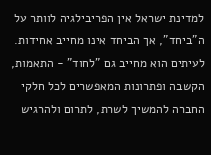למדינת ישראל אין הפריבילגיה לוותר על ה"ביחד", אך הביחד אינו מחייב אחידות. לעיתים הוא מחייב גם "לחוד" - התאמות, הקשבה ופתרונות המאפשרים לכל חלקי החברה להמשיך לשרת, לתרום ולהרגיש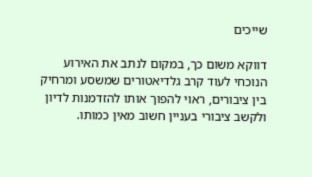שייכים

דווקא משום כך, במקום לנתב את האירוע הנוכחי לעוד קרב גלדיאטורים שמשסע ומרחיק בין ציבורים, ראוי להפוך אותו להזדמנות לדיון ולקשב ציבורי בעניין חשוב מאין כמותו.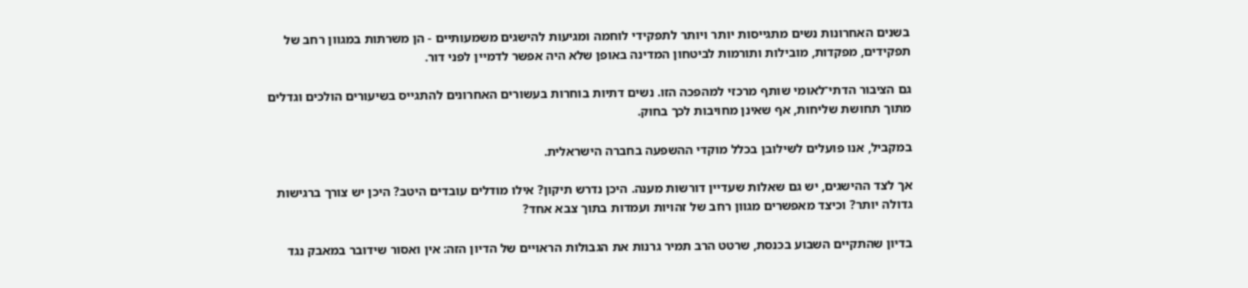בשנים האחרונות נשים מתגייסות יותר ויותר לתפקידי לוחמה ומגיעות להישגים משמעותיים - הן משרתות במגוון רחב של תפקידים, מפקדות, מובילות ותורמות לביטחון המדינה באופן שלא היה אפשר לדמיין לפני דור.

גם הציבור הדתי־לאומי שותף מרכזי למהפכה הזו. נשים דתיות בוחרות בעשורים האחרונים להתגייס בשיעורים הולכים וגדלים מתוך תחושת שליחות, אף שאינן מחויבות לכך בחוק.

במקביל, אנו פועלים לשילובן בכלל מוקדי ההשפעה בחברה הישראלית.

אך לצד ההישגים, יש גם שאלות שעדיין דורשות מענה. היכן נדרש תיקון? אילו מודלים עובדים היטב? היכן יש צורך ברגישות גדולה יותר? וכיצד מאפשרים מגוון רחב של זהויות ועמדות בתוך צבא אחד?

בדיון שהתקיים השבוע בכנסת, שרטט הרב תמיר גרנות את הגבולות הראויים של הדיון הזה: אין ואסור שידובר במאבק נגד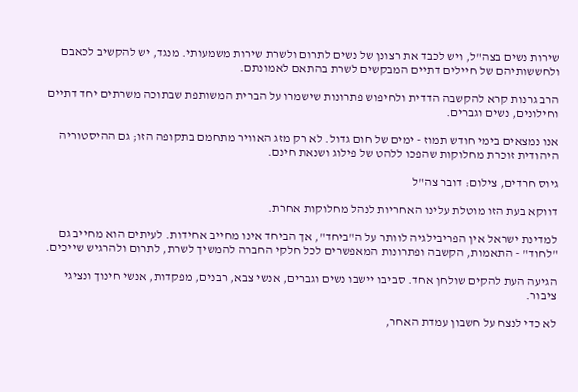שירות נשים בצה"ל, ויש לכבד את רצונן של נשים לתרום ולשרת שירות משמעותי. מנגד, יש להקשיב לכאבם ולחששותיהם של חיילים דתיים המבקשים לשרת בהתאם לאמונתם.

הרב גרנות קרא להקשבה הדדית ולחיפוש פתרונות שישמרו על הברית המשותפת שבתוכה משרתים יחד דתיים וחילונים, נשים וגברים.

אנו נמצאים בימי חודש תמוז - ימים של חום גדול. לא רק מזג האוויר מתחמם בתקופה הזו; גם ההיסטוריה היהודית זוכרת מחלוקות שהפכו ללהט של פילוג ושנאת חינם.

גיוס חרדים, צילום: דובר צה"ל

דווקא בעת הזו מוטלת עלינו האחריות לנהל מחלוקות אחרת.

למדינת ישראל אין הפריבילגיה לוותר על ה"ביחד", אך הביחד אינו מחייב אחידות. לעיתים הוא מחייב גם "לחוד" - התאמות, הקשבה ופתרונות המאפשרים לכל חלקי החברה להמשיך לשרת, לתרום ולהרגיש שייכים.

הגיעה העת להקים שולחן אחד. סביבו יישבו נשים וגברים, אנשי צבא, רבנים, מפקדות, אנשי חינוך ונציגי ציבור.

לא כדי לנצח על חשבון עמדת האחר,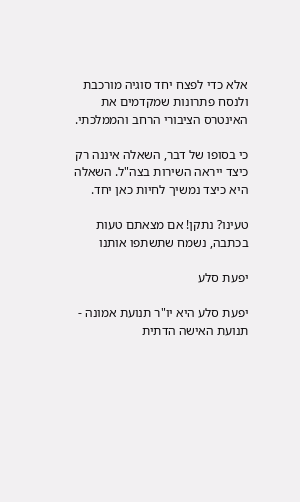אלא כדי לפצח יחד סוגיה מורכבת ולנסח פתרונות שמקדמים את האינטרס הציבורי הרחב והממלכתי.

כי בסופו של דבר, השאלה איננה רק כיצד ייראה השירות בצה"ל. השאלה היא כיצד נמשיך לחיות כאן יחד.

טעינו? נתקן! אם מצאתם טעות בכתבה, נשמח שתשתפו אותנו

יפעת סלע

יפעת סלע היא יו"ר תנועת אמונה - תנועת האישה הדתית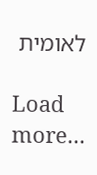לאומית

Load more...